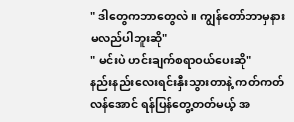" ဒါတွေကဘာတွေလဲ။ ကျွန်တော်ဘာမှနားမလည်ပါဘူးဆို"
" မင်းပဲ ဟင်းချက်စရာဝယ်ပေးဆို"
နည်းနည်းလေးရင်းနှီးသွားတာနဲ့ ကတ်ကတ်လန်အောင် ရန်ပြန်တွေ့တတ်မယ့် အ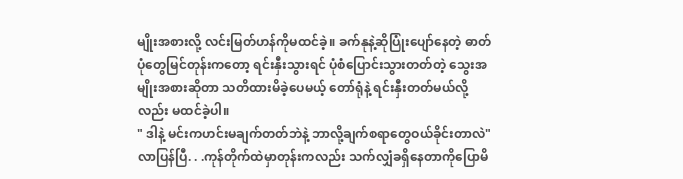မျိုးအစားလို့ လင်းမြတ်ဟန်ကိုမထင်ခဲ့။ ခက်နုနဲ့ဆိုပြုံးပျော်နေတဲ့ ဓာတ်ပုံတွေမြင်တုန်းကတော့ ရင်းနှီးသွားရင် ပုံစံပြောင်းသွားတတ်တဲ့ သွေးအမျိုးအစားဆိုတာ သတိထားမိခဲ့ပေမယ့် တော်ရုံနဲ့ ရင်းနှီးတတ်မယ်လို့လည်း မထင်ခဲ့ပါ။
" ဒါနဲ့ မင်းကဟင်းမချက်တတ်ဘဲနဲ့ ဘာလို့ချက်စရာတွေဝယ်ခိုင်းတာလဲ"
လာပြန်ပြီ. . .ကုန်တိုက်ထဲမှာတုန်းကလည်း သက်လျှံခရှိနေတာကိုပြောမိ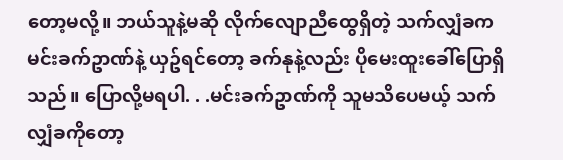တော့မလို့။ ဘယ်သူနဲ့မဆို လိုက်လျောညီထွေရှိတဲ့ သက်လျှံခက မင်းခက်ဥာဏ်နဲ့ ယှဥ်ရင်တော့ ခက်နုနဲ့လည်း ပိုမေးထူးခေါ်ပြောရှိသည်။ ပြောလို့မရပါ. . .မင်းခက်ဥာဏ်ကို သူမသိပေမယ့် သက်လျှံခကိုတော့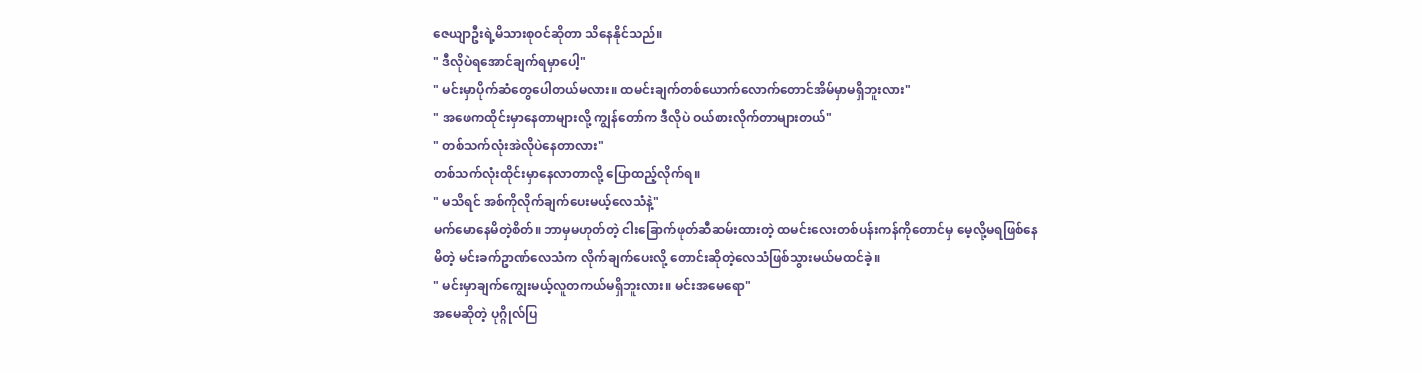ဇေယျာဦးရဲ့မိသားစုဝင်ဆိုတာ သိနေနိုင်သည်။
" ဒီလိုပဲရအောင်ချက်ရမှာပေါ့"
" မင်းမှာပိုက်ဆံတွေပေါတယ်မလား။ ထမင်းချက်တစ်ယောက်လောက်တောင်အိမ်မှာမရှိဘူးလား"
" အဖေကထိုင်းမှာနေတာများလို့ ကျွန်တော်က ဒီလိုပဲ ဝယ်စားလိုက်တာများတယ်"
" တစ်သက်လုံးအဲလိုပဲနေတာလား"
တစ်သက်လုံးထိုင်းမှာနေလာတာလို့ ပြောထည့်လိုက်ရ။
" မသိရင် အစ်ကိုလိုက်ချက်ပေးမယ့်လေသံနဲ့"
မက်မောနေမိတဲ့စိတ်။ ဘာမှမဟုတ်တဲ့ ငါးခြောက်ဖုတ်ဆီဆမ်းထားတဲ့ ထမင်းလေးတစ်ပန်းကန်ကိုတောင်မှ မေ့လို့မရဖြစ်နေမိတဲ့ မင်းခက်ဥာဏ်လေသံက လိုက်ချက်ပေးလို့ တောင်းဆိုတဲ့လေသံဖြစ်သွားမယ်မထင်ခဲ့။
" မင်းမှာချက်ကျွေးမယ့်လူတကယ်မရှိဘူးလား။ မင်းအမေရော"
အမေဆိုတဲ့ ပုဂ္ဂိုလ်ပြ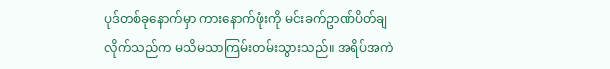ပုဒ်တစ်ခုနောက်မှာ ကားနောက်ဖုံးကို မင်းခက်ဥာဏ်ပိတ်ချလိုက်သည်က မသိမသာကြမ်းတမ်းသွားသည်။ အရိပ်အကဲ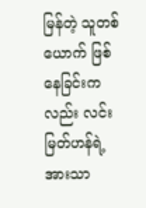မြန်တဲ့ သူတစ်ယောက် ဖြစ်နေခြင်းကလည်း လင်းမြတ်ဟန်ရဲ့အားသာ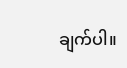ချက်ပါ။